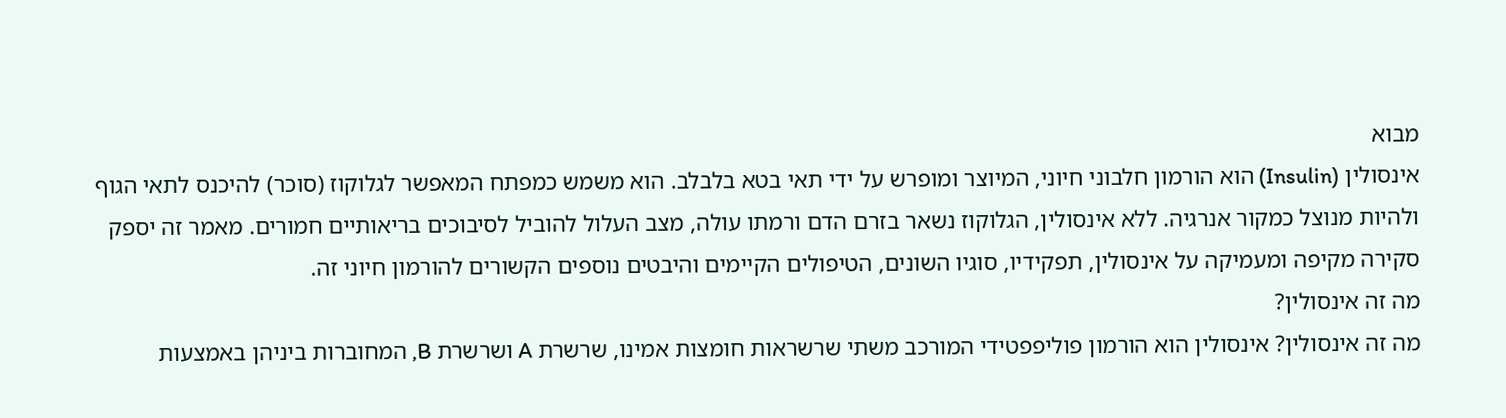מבוא
אינסולין (Insulin) הוא הורמון חלבוני חיוני, המיוצר ומופרש על ידי תאי בטא בלבלב. הוא משמש כמפתח המאפשר לגלוקוז (סוכר) להיכנס לתאי הגוף ולהיות מנוצל כמקור אנרגיה. ללא אינסולין, הגלוקוז נשאר בזרם הדם ורמתו עולה, מצב העלול להוביל לסיבוכים בריאותיים חמורים. מאמר זה יספק סקירה מקיפה ומעמיקה על אינסולין, תפקידיו, סוגיו השונים, הטיפולים הקיימים והיבטים נוספים הקשורים להורמון חיוני זה.
מה זה אינסולין?
מה זה אינסולין? אינסולין הוא הורמון פוליפפטידי המורכב משתי שרשראות חומצות אמינו, שרשרת A ושרשרת B, המחוברות ביניהן באמצעות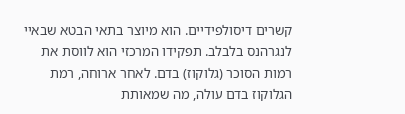קשרים דיסולפידיים. הוא מיוצר בתאי הבטא שבאיי לנגרהנס בלבלב. תפקידו המרכזי הוא לווסת את רמות הסוכר (גלוקוז) בדם. לאחר ארוחה, רמת הגלוקוז בדם עולה, מה שמאותת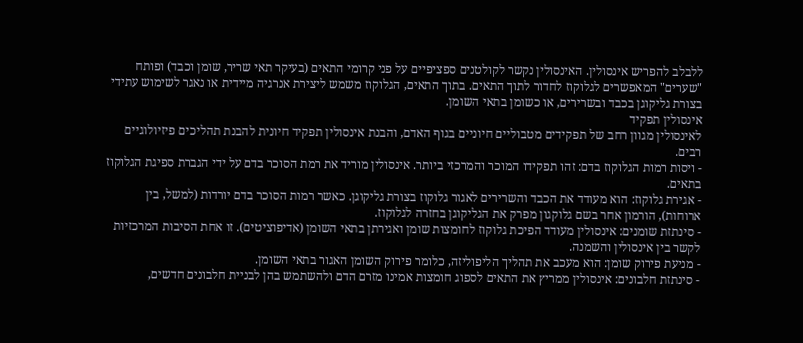ללבלב להפריש אינסולין. האינסולין נקשר לקולטנים ספציפיים על פני קרומי התאים (בעיקר תאי שריר, שומן וכבד) ופותח "שערים" המאפשרים לגלוקוז לחדור לתוך התאים. בתוך התאים, הגלוקוז משמש ליצירת אנרגיה מיידית או נאגר לשימוש עתידי בצורת גליקוגן בכבד ובשרירים, או כשומן בתאי השומן.
אינסולין תפקיד
לאינסולין מגוון רחב של תפקידים מטבוליים חיוניים בגוף האדם, והבנת אינסולין תפקיד חיונית להבנת תהליכים פיזיולוגיים רבים.
- ויסות רמות הגלוקוז בדם: זהו תפקידו המוכר והמרכזי ביותר. אינסולין מוריד את רמת הסוכר בדם על ידי הגברת ספיגת הגלוקוז בתאים.
- אגירת גלוקוז: הוא מעודד את הכבד והשרירים לאגור גלוקוז בצורת גליקוגן. כאשר רמות הסוכר בדם יורדות (למשל, בין ארוחות), הורמון אחר בשם גלוקגון מפרק את הגליקוגן בחזרה לגלוקוז.
- סינתזת שומנים: אינסולין מעודד הפיכת גלוקוז לחומצות שומן ואגירתן בתאי השומן (אדיפוציטים). זו אחת הסיבות המרכזיות לקשר בין אינסולין והשמנה.
- מניעת פירוק שומן: הוא מעכב את תהליך הליפוליזה, כלומר פירוק השומן האגור בתאי השומן.
- סינתזת חלבונים: אינסולין ממריץ את התאים לספוג חומצות אמינו מזרם הדם ולהשתמש בהן לבניית חלבונים חדשים,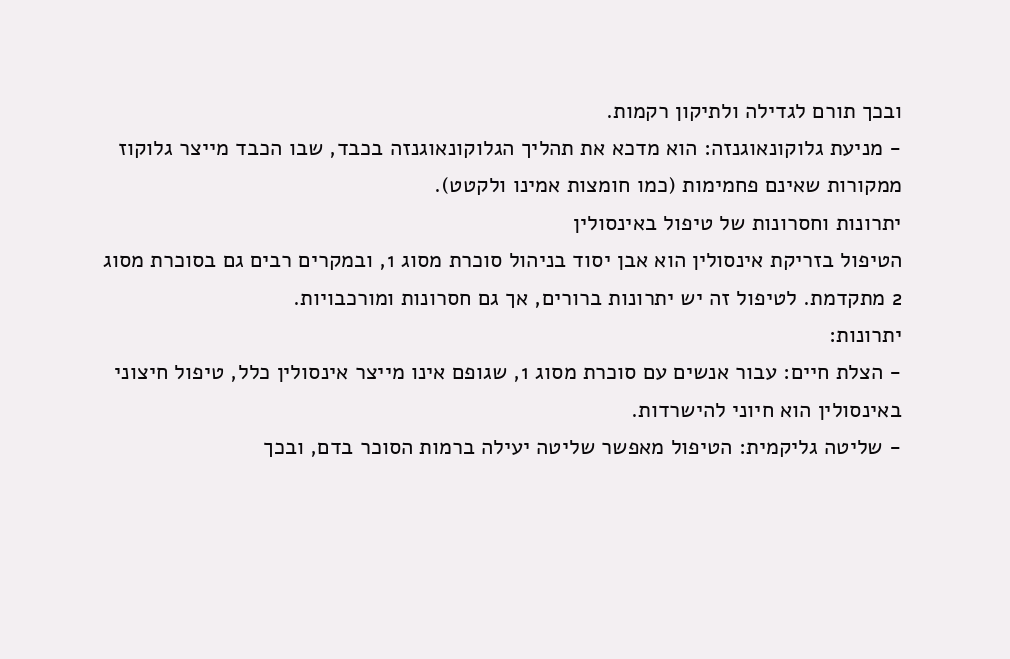ובכך תורם לגדילה ולתיקון רקמות.
- מניעת גלוקונאוגנזה: הוא מדכא את תהליך הגלוקונאוגנזה בכבד, שבו הכבד מייצר גלוקוז ממקורות שאינם פחמימות (כמו חומצות אמינו ולקטט).
יתרונות וחסרונות של טיפול באינסולין
הטיפול בזריקת אינסולין הוא אבן יסוד בניהול סוכרת מסוג 1, ובמקרים רבים גם בסוכרת מסוג 2 מתקדמת. לטיפול זה יש יתרונות ברורים, אך גם חסרונות ומורכבויות.
יתרונות:
- הצלת חיים: עבור אנשים עם סוכרת מסוג 1, שגופם אינו מייצר אינסולין כלל, טיפול חיצוני באינסולין הוא חיוני להישרדות.
- שליטה גליקמית: הטיפול מאפשר שליטה יעילה ברמות הסוכר בדם, ובכך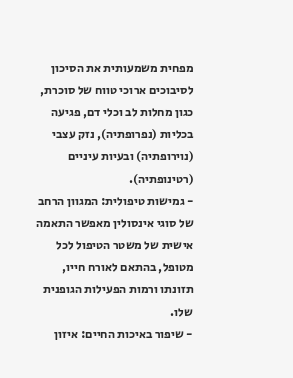מפחית משמעותית את הסיכון לסיבוכים ארוכי טווח של סוכרת, כגון מחלות לב וכלי דם, פגיעה בכליות (נפרופתיה), נזק עצבי (נוירופתיה) ובעיות עיניים (רטינופתיה).
- גמישות טיפולית: המגוון הרחב של סוגי אינסולין מאפשר התאמה אישית של משטר הטיפול לכל מטופל, בהתאם לאורח חייו, תזונתו ורמות הפעילות הגופנית שלו.
- שיפור באיכות החיים: איזון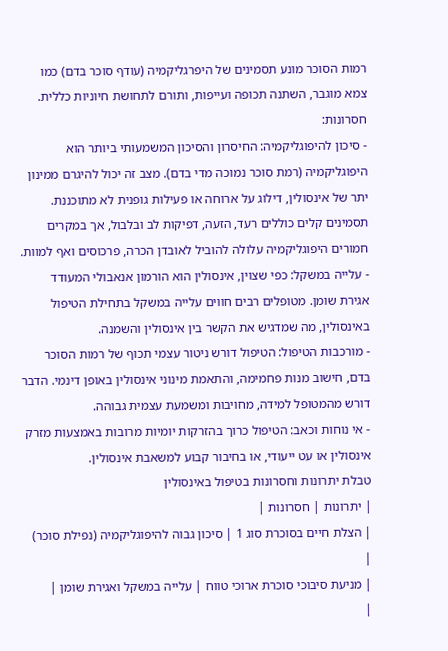רמות הסוכר מונע תסמינים של היפרגליקמיה (עודף סוכר בדם) כמו צמא מוגבר, השתנה תכופה ועייפות, ותורם לתחושת חיוניות כללית.
חסרונות:
- סיכון להיפוגליקמיה: החיסרון והסיכון המשמעותי ביותר הוא היפוגליקמיה (רמת סוכר נמוכה מדי בדם). מצב זה יכול להיגרם ממינון יתר של אינסולין, דילוג על ארוחה או פעילות גופנית לא מתוכננת. תסמינים קלים כוללים רעד, הזעה, דפיקות לב ובלבול, אך במקרים חמורים היפוגליקמיה עלולה להוביל לאובדן הכרה, פרכוסים ואף למוות.
- עלייה במשקל: כפי שצוין, אינסולין הוא הורמון אנאבולי המעודד אגירת שומן. מטופלים רבים חווים עלייה במשקל בתחילת הטיפול באינסולין, מה שמדגיש את הקשר בין אינסולין והשמנה.
- מורכבות הטיפול: הטיפול דורש ניטור עצמי תכוף של רמות הסוכר בדם, חישוב מנות פחמימה, והתאמת מינוני אינסולין באופן דינמי. הדבר דורש מהמטופל למידה, מחויבות ומשמעת עצמית גבוהה.
- אי נוחות וכאב: הטיפול כרוך בהזרקות יומיות מרובות באמצעות מזרק אינסולין או עט ייעודי, או בחיבור קבוע למשאבת אינסולין.
טבלת יתרונות וחסרונות בטיפול באינסולין
| יתרונות | חסרונות |
| הצלת חיים בסוכרת סוג 1 | סיכון גבוה להיפוגליקמיה (נפילת סוכר) |
| מניעת סיבוכי סוכרת ארוכי טווח | עלייה במשקל ואגירת שומן |
|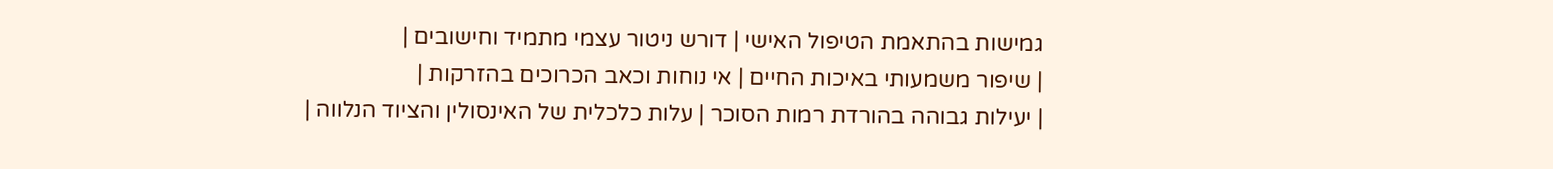גמישות בהתאמת הטיפול האישי | דורש ניטור עצמי מתמיד וחישובים |
| שיפור משמעותי באיכות החיים | אי נוחות וכאב הכרוכים בהזרקות |
| יעילות גבוהה בהורדת רמות הסוכר | עלות כלכלית של האינסולין והציוד הנלווה |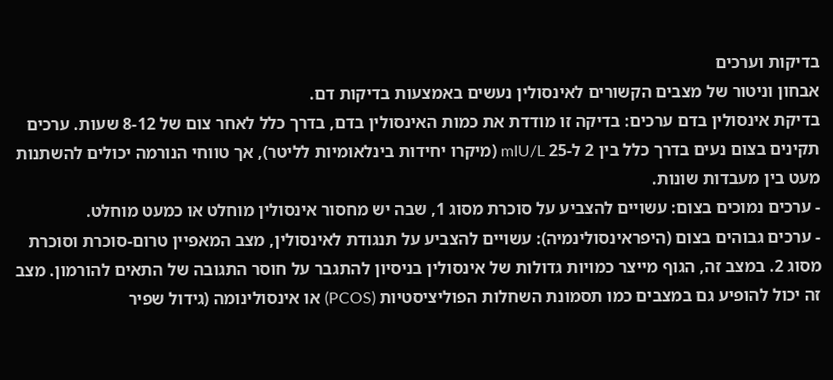בדיקות וערכים
אבחון וניטור של מצבים הקשורים לאינסולין נעשים באמצעות בדיקות דם.
בדיקת אינסולין בדם ערכים: בדיקה זו מודדת את כמות האינסולין בדם, בדרך כלל לאחר צום של 8-12 שעות. ערכים תקינים בצום נעים בדרך כלל בין 2 ל-25 mIU/L (מיקרו יחידות בינלאומיות לליטר), אך טווחי הנורמה יכולים להשתנות מעט בין מעבדות שונות.
- ערכים נמוכים בצום: עשויים להצביע על סוכרת מסוג 1, שבה יש מחסור אינסולין מוחלט או כמעט מוחלט.
- ערכים גבוהים בצום (היפראינסולינמיה): עשויים להצביע על תנגודת לאינסולין, מצב המאפיין טרום-סוכרת וסוכרת מסוג 2. במצב זה, הגוף מייצר כמויות גדולות של אינסולין בניסיון להתגבר על חוסר התגובה של התאים להורמון. מצב זה יכול להופיע גם במצבים כמו תסמונת השחלות הפוליציסטיות (PCOS) או אינסולינומה (גידול שפיר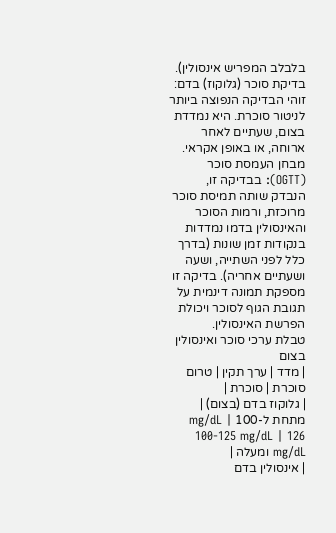בלבלב המפריש אינסולין).
בדיקת סוכר (גלוקוז) בדם: זוהי הבדיקה הנפוצה ביותר לניטור סוכרת. היא נמדדת בצום, שעתיים לאחר ארוחה, או באופן אקראי.
מבחן העמסת סוכר (OGTT): בבדיקה זו, הנבדק שותה תמיסת סוכר מרוכזת, ורמות הסוכר והאינסולין בדמו נמדדות בנקודות זמן שונות (בדרך כלל לפני השתייה, ושעה ושעתיים אחריה). בדיקה זו מספקת תמונה דינמית על תגובת הגוף לסוכר ויכולת הפרשת האינסולין.
טבלת ערכי סוכר ואינסולין בצום
| מדד | ערך תקין | טרום סוכרת | סוכרת |
| גלוקוז בדם (בצום) | מתחת ל-100 mg/dL | 100-125 mg/dL | 126 mg/dL ומעלה |
| אינסולין בדם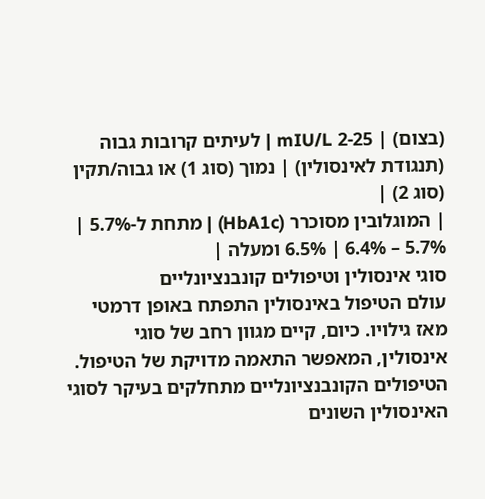(בצום) | 2-25 mIU/L | לעיתים קרובות גבוה (תנגודת לאינסולין) | נמוך (סוג 1) או גבוה/תקין (סוג 2) |
| המוגלובין מסוכרר (HbA1c) | מתחת ל-5.7% | 5.7% – 6.4% | 6.5% ומעלה |
סוגי אינסולין וטיפולים קונבנציונליים
עולם הטיפול באינסולין התפתח באופן דרמטי מאז גילויו. כיום, קיים מגוון רחב של סוגי אינסולין, המאפשר התאמה מדויקת של הטיפול. הטיפולים הקונבנציונליים מתחלקים בעיקר לסוגי האינסולין השונים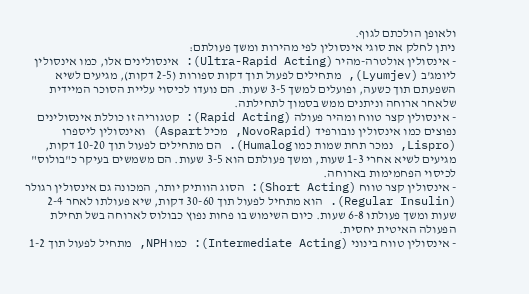ולאופן הולכתם לגוף.
ניתן לחלק את סוגי אינסולין לפי מהירות ומשך פעולתם:
- אינסולין אולטרה-מהיר (Ultra-Rapid Acting): אינסולינים אלו, כמו אינסולין ליומג'ב (Lyumjev), מתחילים לפעול תוך דקות ספורות (2-5 דקות), מגיעים לשיא השפעתם תוך כשעה, ופועלים למשך 3-5 שעות. הם נועדו לכיסוי עליית הסוכר המיידית שלאחר ארוחה וניתנים ממש בסמוך לתחילתה.
- אינסולין קצר טווח ומהיר פעולה (Rapid Acting): קטגוריה זו כוללת אינסולינים נפוצים כמו אינסולין נובורפיד (NovoRapid, מכיל Aspart) ואינסולין ליספרו (Lispro, נמכר תחת שמות כמו Humalog). הם מתחילים לפעול תוך 10-20 דקות, מגיעים לשיא אחרי 1-3 שעות, ומשך פעולתם הוא 3-5 שעות. הם משמשים בעיקר כ"בולוס" לכיסוי הפחמימות בארוחה.
- אינסולין קצר טווח (Short Acting): הסוג הוותיק יותר, המכונה גם אינסולין רגולר (Regular Insulin). הוא מתחיל לפעול תוך 30-60 דקות, שיא פעולתו לאחר 2-4 שעות ומשך פעולתו 6-8 שעות. כיום השימוש בו פחות נפוץ כבולוס לארוחה בשל תחילת הפעולה האיטית יחסית.
- אינסולין טווח בינוני (Intermediate Acting): כמו NPH, מתחיל לפעול תוך 1-2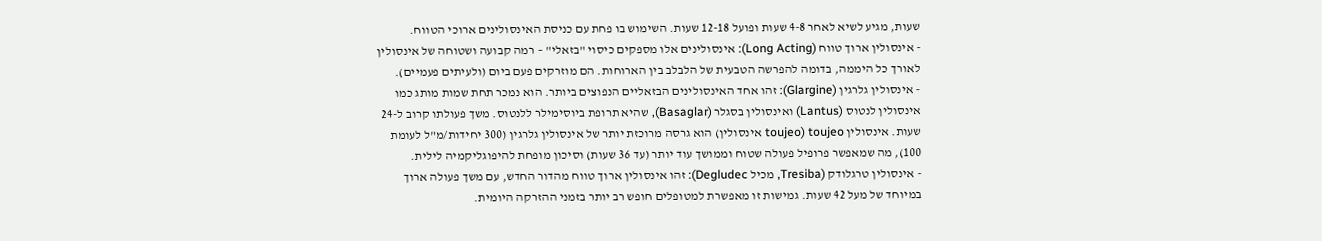שעות, מגיע לשיא לאחר 4-8 שעות ופועל 12-18 שעות. השימוש בו פחת עם כניסת האינסולינים ארוכי הטווח.
- אינסולין ארוך טווח (Long Acting): אינסולינים אלו מספקים כיסוי "בזאלי" – רמה קבועה ושטוחה של אינסולין לאורך כל היממה, בדומה להפרשה הטבעית של הלבלב בין הארוחות. הם מוזרקים פעם ביום (ולעיתים פעמיים).
- אינסולין גלרגין (Glargine): זהו אחד האינסולינים הבזאליים הנפוצים ביותר. הוא נמכר תחת שמות מותג כמו אינסולין לנטוס (Lantus) ואינסולין בסגלר (Basaglar), שהיא תרופת ביוסימילר ללנטוס. משך פעולתו קרוב ל-24 שעות. אינסולין toujeo (toujeo אינסולין) הוא גרסה מרוכזת יותר של אינסולין גלרגין (300 יחידות/מ"ל לעומת 100), מה שמאפשר פרופיל פעולה שטוח וממושך עוד יותר (עד 36 שעות) וסיכון מופחת להיפוגליקמיה לילית.
- אינסולין טרגלודק (Tresiba, מכיל Degludec): זהו אינסולין ארוך טווח מהדור החדש, עם משך פעולה ארוך במיוחד של מעל 42 שעות. גמישות זו מאפשרת למטופלים חופש רב יותר בזמני ההזרקה היומית.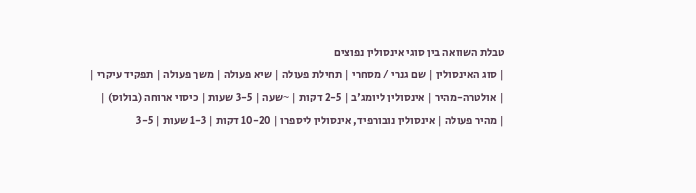טבלת השוואה בין סוגי אינסולין נפוצים
| סוג האינסולין | שם גנרי / מסחרי | תחילת פעולה | שיא פעולה | משך פעולה | תפקיד עיקרי |
| אולטרה-מהיר | אינסולין ליומג'ב | 2-5 דקות | ~שעה | 3-5 שעות | כיסוי ארוחה (בולוס) |
| מהיר פעולה | אינסולין נובורפיד, אינסולין ליספרו | 10-20 דקות | 1-3 שעות | 3-5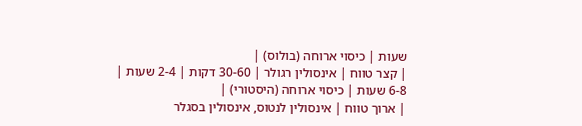שעות | כיסוי ארוחה (בולוס) |
| קצר טווח | אינסולין רגולר | 30-60 דקות | 2-4 שעות | 6-8 שעות | כיסוי ארוחה (היסטורי) |
| ארוך טווח | אינסולין לנטוס, אינסולין בסגלר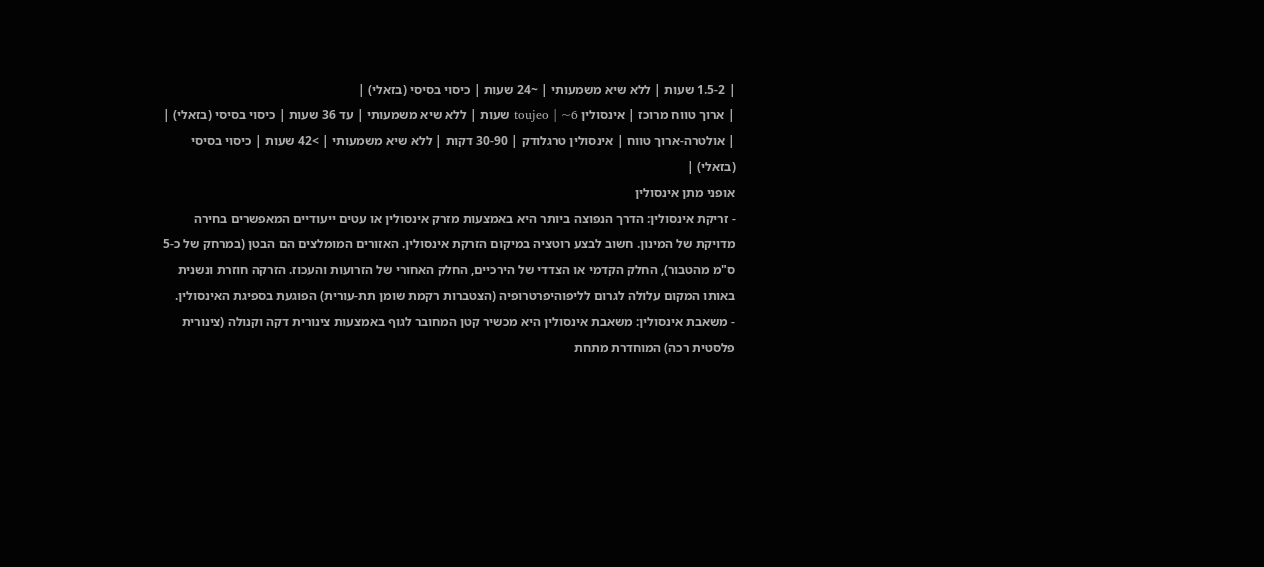| 1.5-2 שעות | ללא שיא משמעותי | ~24 שעות | כיסוי בסיסי (בזאלי) |
| ארוך טווח מרוכז | אינסולין toujeo | ~6 שעות | ללא שיא משמעותי | עד 36 שעות | כיסוי בסיסי (בזאלי) |
| אולטרה-ארוך טווח | אינסולין טרגלודק | 30-90 דקות | ללא שיא משמעותי | >42 שעות | כיסוי בסיסי (בזאלי) |
אופני מתן אינסולין
- זריקת אינסולין: הדרך הנפוצה ביותר היא באמצעות מזרק אינסולין או עטים ייעודיים המאפשרים בחירה מדויקת של המינון. חשוב לבצע רוטציה במיקום הזרקת אינסולין. האזורים המומלצים הם הבטן (במרחק של כ-5 ס"מ מהטבור), החלק הקדמי או הצדדי של הירכיים, החלק האחורי של הזרועות והעכוז. הזרקה חוזרת ונשנית באותו המקום עלולה לגרום לליפוהיפרטרופיה (הצטברות רקמת שומן תת-עורית) הפוגעת בספיגת האינסולין.
- משאבת אינסולין: משאבת אינסולין היא מכשיר קטן המחובר לגוף באמצעות צינורית דקה וקנולה (צינורית פלסטית רכה) המוחדרת מתחת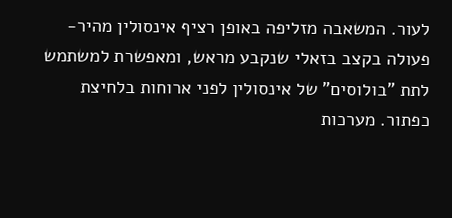לעור. המשאבה מזליפה באופן רציף אינסולין מהיר-פעולה בקצב בזאלי שנקבע מראש, ומאפשרת למשתמש לתת "בולוסים" של אינסולין לפני ארוחות בלחיצת כפתור. מערכות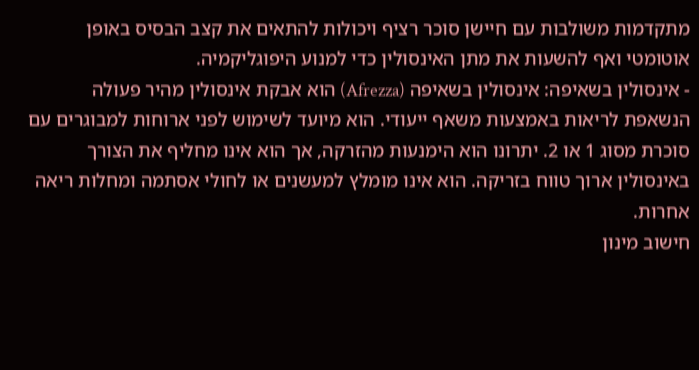מתקדמות משולבות עם חיישן סוכר רציף ויכולות להתאים את קצב הבסיס באופן אוטומטי ואף להשעות את מתן האינסולין כדי למנוע היפוגליקמיה.
- אינסולין בשאיפה: אינסולין בשאיפה (Afrezza) הוא אבקת אינסולין מהיר פעולה הנשאפת לריאות באמצעות משאף ייעודי. הוא מיועד לשימוש לפני ארוחות למבוגרים עם סוכרת מסוג 1 או 2. יתרונו הוא הימנעות מהזרקה, אך הוא אינו מחליף את הצורך באינסולין ארוך טווח בזריקה. הוא אינו מומלץ למעשנים או לחולי אסתמה ומחלות ריאה אחרות.
חישוב מינון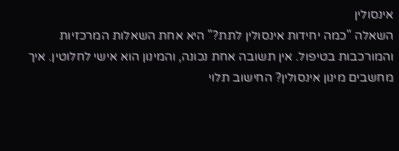אינסולין
השאלה "כמה יחידות אינסולין לתת?" היא אחת השאלות המרכזיות והמורכבות בטיפול. אין תשובה אחת נכונה, והמינון הוא אישי לחלוטין. איך מחשבים מינון אינסולין? החישוב תלוי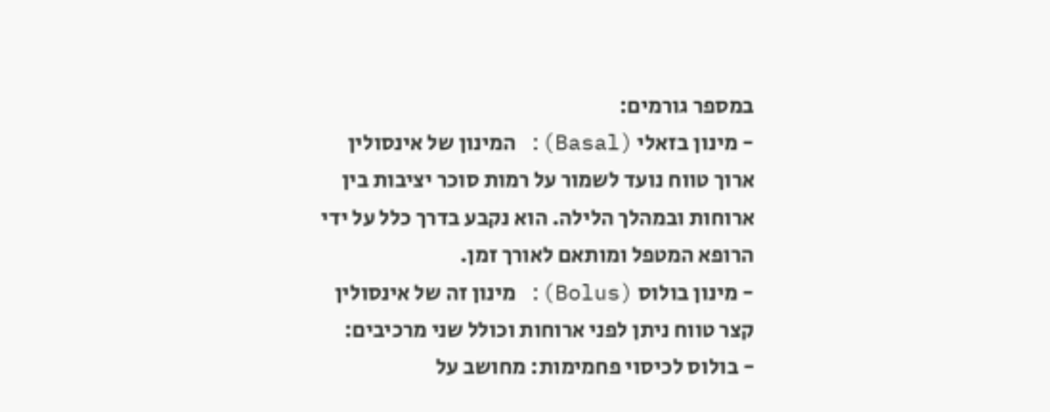במספר גורמים:
- מינון בזאלי (Basal): המינון של אינסולין ארוך טווח נועד לשמור על רמות סוכר יציבות בין ארוחות ובמהלך הלילה. הוא נקבע בדרך כלל על ידי הרופא המטפל ומותאם לאורך זמן.
- מינון בולוס (Bolus): מינון זה של אינסולין קצר טווח ניתן לפני ארוחות וכולל שני מרכיבים:
- בולוס לכיסוי פחמימות: מחושב על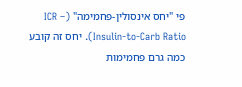פי "יחס אינסולין-פחמימה" (ICR – Insulin-to-Carb Ratio). יחס זה קובע כמה גרם פחמימות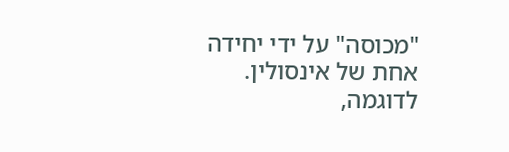"מכוסה" על ידי יחידה אחת של אינסולין. לדוגמה,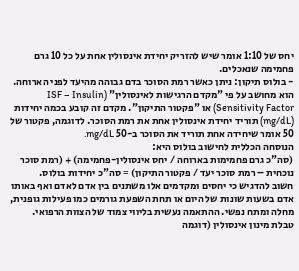יחס של 1:10 אומר שיש להזריק יחידת אינסולין אחת על כל 10 גרם פחמימה שנאכלים.
- בולוס תיקון: ניתן כאשר רמת הסוכר בדם גבוהה מהיעד לפני הארוחה. הוא מחושב על פי "מקדם הרגישות לאינסולין" (ISF – Insulin Sensitivity Factor) או "פקטור התיקון". מקדם זה קובע בכמה יחידות (mg/dL) תוריד יחידת אינסולין אחת את רמת הסוכר. לדוגמה, פקטור של 50 אומר שיחידה אחת תוריד את הסוכר ב-50 mg/dL.
הנוסחה הכללית לחישוב בולוס היא:
(סה"כ גרם פחמימות בארוחה / יחס אינסולין-פחמימה) + (רמת סוכר נוכחית – רמת סוכר יעד / פקטור התיקון) = סה"כ יחידות בולוס.
חשוב להדגיש כי יחסים ומקדמים אלו משתנים בין אדם לאדם ואף באותו אדם בשעות שונות של היום או תחת השפעת גורמים כמו פעילות גופנית, מחלה ומתח נפשי. ההתאמה נעשית בליווי צמוד של הצוות הרפואי.
טבלת מינון אינסולין (דוגמה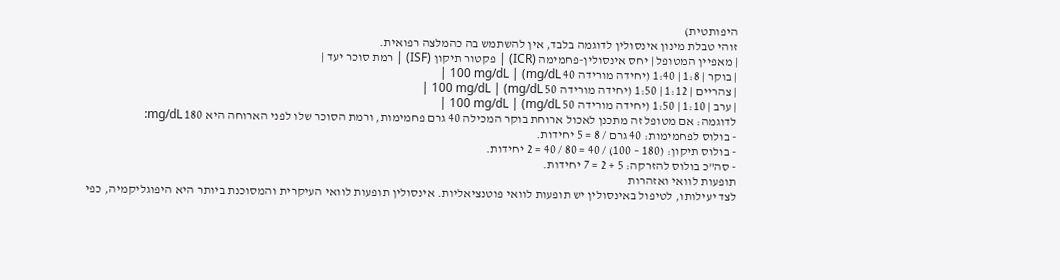היפותטית)
זוהי טבלת מינון אינסולין לדוגמה בלבד, אין להשתמש בה כהמלצה רפואית.
| מאפיין המטופל | יחס אינסולין-פחמימה (ICR) | פקטור תיקון (ISF) | רמת סוכר יעד |
| בוקר | 1:8 | 1:40 (יחידה מורידה 40 mg/dL) | 100 mg/dL |
| צהריים | 1:12 | 1:50 (יחידה מורידה 50 mg/dL) | 100 mg/dL |
| ערב | 1:10 | 1:50 (יחידה מורידה 50 mg/dL) | 100 mg/dL |
לדוגמה: אם מטופל זה מתכנן לאכול ארוחת בוקר המכילה 40 גרם פחמימות, ורמת הסוכר שלו לפני הארוחה היא 180 mg/dL:
- בולוס לפחמימות: 40 גרם / 8 = 5 יחידות.
- בולוס תיקון: (180 – 100) / 40 = 80 / 40 = 2 יחידות.
- סה"כ בולוס להזרקה: 5 + 2 = 7 יחידות.
תופעות לוואי ואזהרות
לצד יעילותו, לטיפול באינסולין יש תופעות לוואי פוטנציאליות. אינסולין תופעות לוואי העיקרית והמסוכנת ביותר היא היפוגליקמיה, כפי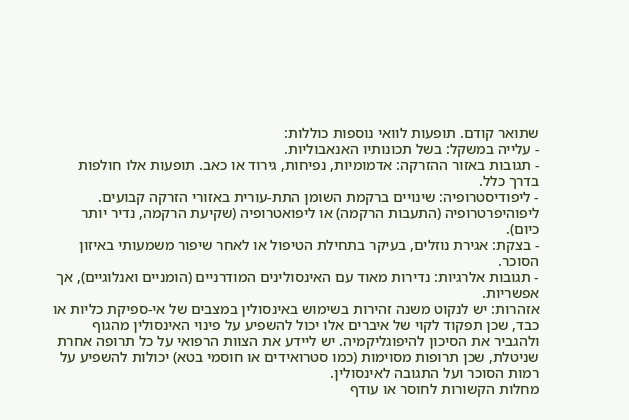שתואר קודם. תופעות לוואי נוספות כוללות:
- עלייה במשקל: בשל תכונותיו האנאבוליות.
- תגובות באזור ההזרקה: אדמומיות, נפיחות, גירוד או כאב. תופעות אלו חולפות בדרך כלל.
- ליפודיסטרופיה: שינויים ברקמת השומן התת-עורית באזורי הזרקה קבועים. ליפוהיפרטרופיה (התעבות הרקמה) או ליפואטרופיה (שקיעת הרקמה, נדיר יותר כיום).
- בצקת: אגירת נוזלים, בעיקר בתחילת הטיפול או לאחר שיפור משמעותי באיזון הסוכר.
- תגובות אלרגיות: נדירות מאוד עם האינסולינים המודרניים (הומניים ואנלוגיים), אך אפשריות.
אזהרות: יש לנקוט משנה זהירות בשימוש באינסולין במצבים של אי-ספיקת כליות או כבד, שכן תפקוד לקוי של איברים אלו יכול להשפיע על פינוי האינסולין מהגוף ולהגביר את הסיכון להיפוגליקמיה. יש ליידע את הצוות הרפואי על כל תרופה אחרת שניטלת, שכן תרופות מסוימות (כמו סטרואידים או חוסמי בטא) יכולות להשפיע על רמות הסוכר ועל התגובה לאינסולין.
מחלות הקשורות לחוסר או עודף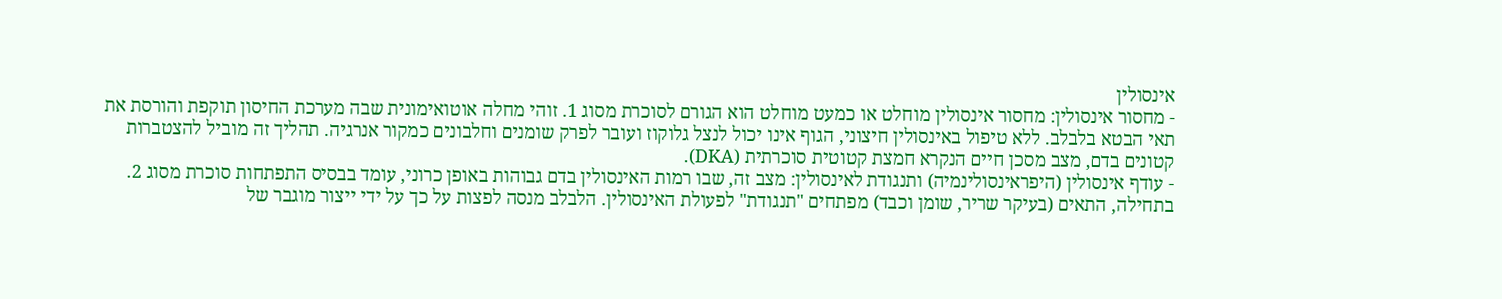אינסולין
- מחסור אינסולין: מחסור אינסולין מוחלט או כמעט מוחלט הוא הגורם לסוכרת מסוג 1. זוהי מחלה אוטואימונית שבה מערכת החיסון תוקפת והורסת את תאי הבטא בלבלב. ללא טיפול באינסולין חיצוני, הגוף אינו יכול לנצל גלוקוז ועובר לפרק שומנים וחלבונים כמקור אנרגיה. תהליך זה מוביל להצטברות קטונים בדם, מצב מסכן חיים הנקרא חמצת קטוטית סוכרתית (DKA).
- עודף אינסולין (היפראינסולינמיה) ותנגודת לאינסולין: מצב זה, שבו רמות האינסולין בדם גבוהות באופן כרוני, עומד בבסיס התפתחות סוכרת מסוג 2. בתחילה, התאים (בעיקר שריר, שומן וכבד) מפתחים "תנגודת" לפעולת האינסולין. הלבלב מנסה לפצות על כך על ידי ייצור מוגבר של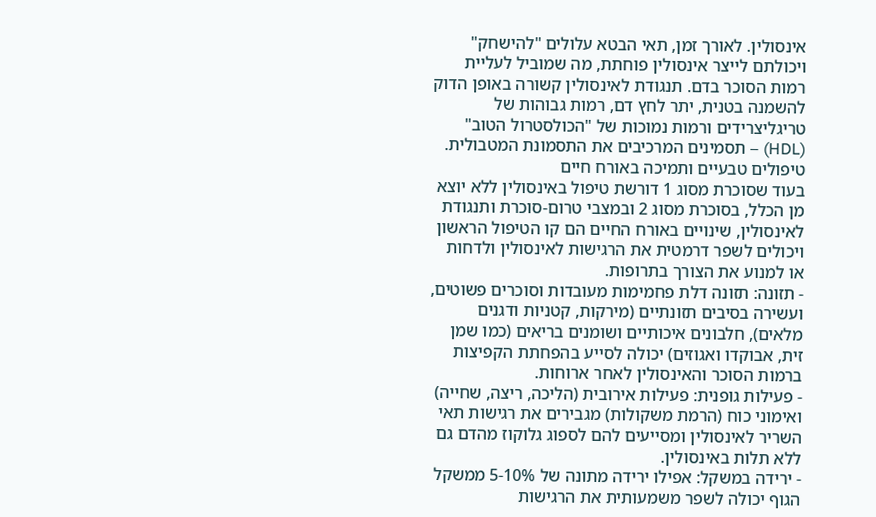אינסולין. לאורך זמן, תאי הבטא עלולים "להישחק" ויכולתם לייצר אינסולין פוחתת, מה שמוביל לעליית רמות הסוכר בדם. תנגודת לאינסולין קשורה באופן הדוק להשמנה בטנית, יתר לחץ דם, רמות גבוהות של טריגליצרידים ורמות נמוכות של "הכולסטרול הטוב" (HDL) – תסמינים המרכיבים את התסמונת המטבולית.
טיפולים טבעיים ותמיכה באורח חיים
בעוד שסוכרת מסוג 1 דורשת טיפול באינסולין ללא יוצא מן הכלל, בסוכרת מסוג 2 ובמצבי טרום-סוכרת ותנגודת לאינסולין, שינויים באורח החיים הם קו הטיפול הראשון ויכולים לשפר דרמטית את הרגישות לאינסולין ולדחות או למנוע את הצורך בתרופות.
- תזונה: תזונה דלת פחמימות מעובדות וסוכרים פשוטים, ועשירה בסיבים תזונתיים (מירקות, קטניות ודגנים מלאים), חלבונים איכותיים ושומנים בריאים (כמו שמן זית, אבוקדו ואגוזים) יכולה לסייע בהפחתת הקפיצות ברמות הסוכר והאינסולין לאחר ארוחות.
- פעילות גופנית: פעילות אירובית (הליכה, ריצה, שחייה) ואימוני כוח (הרמת משקולות) מגבירים את רגישות תאי השריר לאינסולין ומסייעים להם לספוג גלוקוז מהדם גם ללא תלות באינסולין.
- ירידה במשקל: אפילו ירידה מתונה של 5-10% ממשקל הגוף יכולה לשפר משמעותית את הרגישות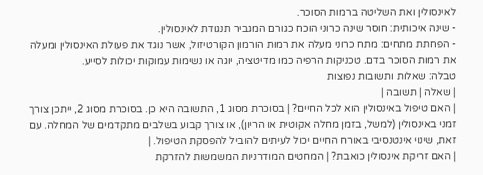לאינסולין ואת השליטה ברמות הסוכר.
- שינה איכותית: חוסר שינה כרוני הוכח כגורם המגביר תנגודת לאינסולין.
- הפחתת מתחים: מתח כרוני מעלה את רמות הורמון הקורטיזול, אשר נוגד את פעולת האינסולין ומעלה את רמות הסוכר בדם. טכניקות הרפיה כמו מדיטציה, יוגה או נשימות עמוקות יכולות לסייע.
טבלה: שאלות ותשובות נפוצות
| שאלה | תשובה |
| האם טיפול באינסולין הוא לכל החיים? | בסוכרת מסוג 1, התשובה היא כן. בסוכרת מסוג 2, ייתכן צורך זמני באינסולין (למשל, בזמן מחלה אקוטית או הריון), או צורך קבוע בשלבים מתקדמים של המחלה. עם זאת, שינוי אינטנסיבי באורח החיים יכול לעיתים להוביל להפסקת הטיפול. |
| האם זריקת אינסולין כואבת? | המחטים המודרניות המשמשות להזרקת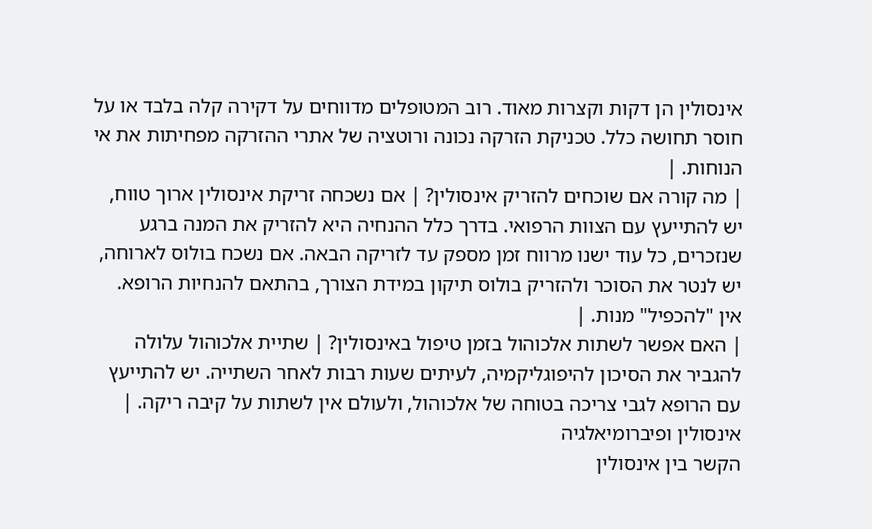אינסולין הן דקות וקצרות מאוד. רוב המטופלים מדווחים על דקירה קלה בלבד או על חוסר תחושה כלל. טכניקת הזרקה נכונה ורוטציה של אתרי ההזרקה מפחיתות את אי הנוחות. |
| מה קורה אם שוכחים להזריק אינסולין? | אם נשכחה זריקת אינסולין ארוך טווח, יש להתייעץ עם הצוות הרפואי. בדרך כלל ההנחיה היא להזריק את המנה ברגע שנזכרים, כל עוד ישנו מרווח זמן מספק עד לזריקה הבאה. אם נשכח בולוס לארוחה, יש לנטר את הסוכר ולהזריק בולוס תיקון במידת הצורך, בהתאם להנחיות הרופא. אין "להכפיל" מנות. |
| האם אפשר לשתות אלכוהול בזמן טיפול באינסולין? | שתיית אלכוהול עלולה להגביר את הסיכון להיפוגליקמיה, לעיתים שעות רבות לאחר השתייה. יש להתייעץ עם הרופא לגבי צריכה בטוחה של אלכוהול, ולעולם אין לשתות על קיבה ריקה. |
אינסולין ופיברומיאלגיה
הקשר בין אינסולין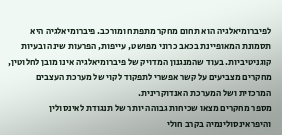לפיברומיאלגיה הוא תחום מחקר מתפתח ומורכב. פיברומיאלגיה היא תסמונת המאופיינת בכאב כרוני מפושט, עייפות, הפרעות שינה ובעיות קוגניטיביות. בעוד שהמנגנון המדויק של פיברומיאלגיה אינו מובן לחלוטין, מחקרים מצביעים על קשר אפשרי לתפקוד לקוי של מערכת העצבים המרכזית ושל המערכת האנדוקרינית.
מספר מחקרים מצאו שכיחות גבוהה יותר של תנגודת לאינסולין והיפראינסולינמיה בקרב חולי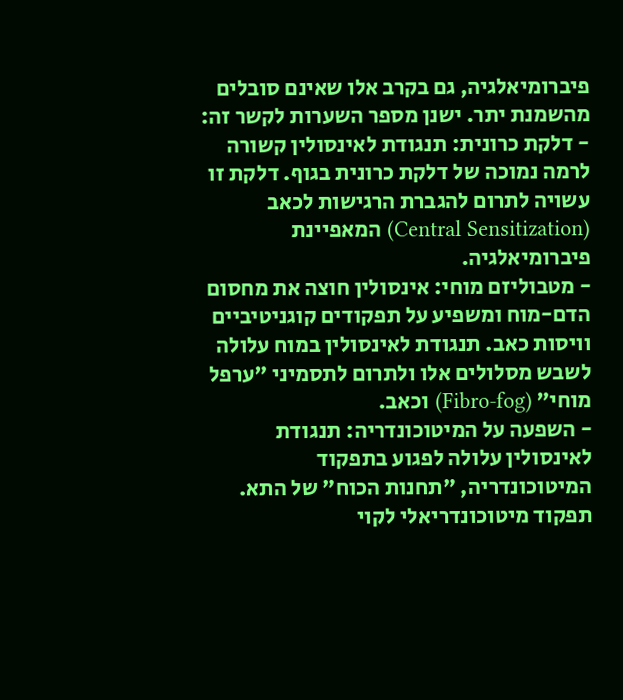פיברומיאלגיה, גם בקרב אלו שאינם סובלים מהשמנת יתר. ישנן מספר השערות לקשר זה:
- דלקת כרונית: תנגודת לאינסולין קשורה לרמה נמוכה של דלקת כרונית בגוף. דלקת זו עשויה לתרום להגברת הרגישות לכאב (Central Sensitization) המאפיינת פיברומיאלגיה.
- מטבוליזם מוחי: אינסולין חוצה את מחסום הדם-מוח ומשפיע על תפקודים קוגניטיביים וויסות כאב. תנגודת לאינסולין במוח עלולה לשבש מסלולים אלו ולתרום לתסמיני "ערפל מוחי" (Fibro-fog) וכאב.
- השפעה על המיטוכונדריה: תנגודת לאינסולין עלולה לפגוע בתפקוד המיטוכונדריה, "תחנות הכוח" של התא. תפקוד מיטוכונדריאלי לקוי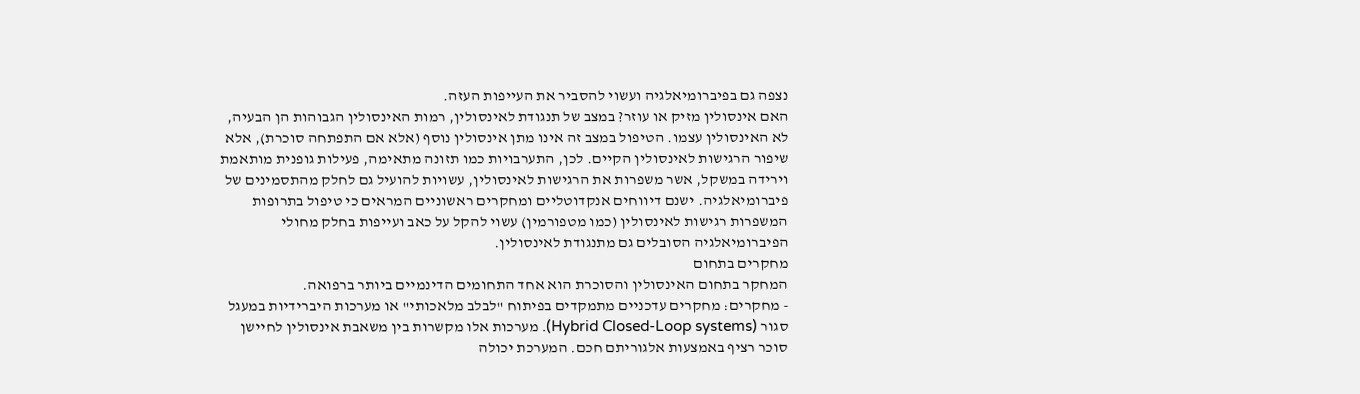נצפה גם בפיברומיאלגיה ועשוי להסביר את העייפות העזה.
האם אינסולין מזיק או עוזר? במצב של תנגודת לאינסולין, רמות האינסולין הגבוהות הן הבעיה, לא האינסולין עצמו. הטיפול במצב זה אינו מתן אינסולין נוסף (אלא אם התפתחה סוכרת), אלא שיפור הרגישות לאינסולין הקיים. לכן, התערבויות כמו תזונה מתאימה, פעילות גופנית מותאמת וירידה במשקל, אשר משפרות את הרגישות לאינסולין, עשויות להועיל גם לחלק מהתסמינים של פיברומיאלגיה. ישנם דיווחים אנקדוטליים ומחקרים ראשוניים המראים כי טיפול בתרופות המשפרות רגישות לאינסולין (כמו מטפורמין) עשוי להקל על כאב ועייפות בחלק מחולי הפיברומיאלגיה הסובלים גם מתנגודת לאינסולין.
מחקרים בתחום
המחקר בתחום האינסולין והסוכרת הוא אחד התחומים הדינמיים ביותר ברפואה.
- מחקרים: מחקרים עדכניים מתמקדים בפיתוח "לבלב מלאכותי" או מערכות היברידיות במעגל סגור (Hybrid Closed-Loop systems). מערכות אלו מקשרות בין משאבת אינסולין לחיישן סוכר רציף באמצעות אלגוריתם חכם. המערכת יכולה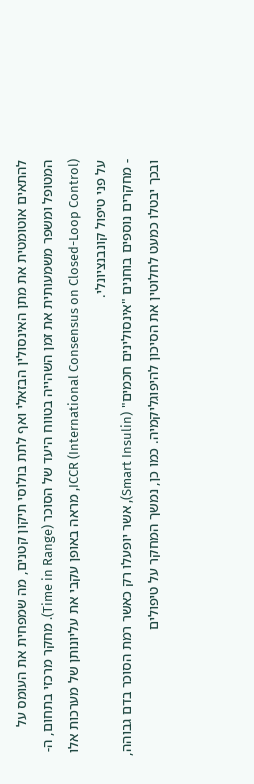להתאים אוטומטית את מתן האינסולין הבזאלי ואף לתת בולוסי תיקון קטנים, מה שמפחית את העומס על המטופל ומשפר משמעותית את זמן השהייה בטווח היעד של הסוכר (Time in Range). מחקר מרכזי בתחום, ה-ICCR (International Consensus on Closed-Loop Control), מראה באופן עקבי את עליונותן של מערכות אלו על פני טיפול קונבנציונלי.
- מחקרים נוספים בוחנים "אינסולינים חכמים" (Smart Insulin), אשר יופעלו רק כאשר רמת הסוכר בדם גבוהה, ובכך יבטלו כמעט לחלוטין את הסיכון להיפוגליקמיה. כמו כן, נמשך המחקר על טיפולים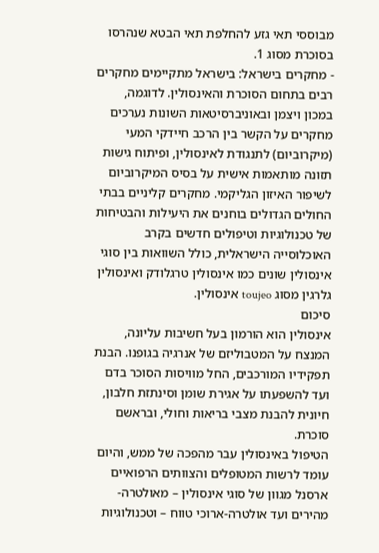מבוססי תאי גזע להחלפת תאי הבטא שנהרסו בסוכרת מסוג 1.
- מחקרים בישראל: בישראל מתקיימים מחקרים רבים בתחום הסוכרת והאינסולין. לדוגמה, במכון ויצמן ובאוניברסיטאות השונות נערכים מחקרים על הקשר בין הרכב חיידקי המעי (מיקרוביום) לתנגודת לאינסולין, ופיתוח גישות תזונה מותאמות אישית על בסיס המיקרוביום לשיפור האיזון הגליקמי. מחקרים קליניים בבתי החולים הגדולים בוחנים את היעילות והבטיחות של טכנולוגיות וטיפולים חדשים בקרב האוכלוסייה הישראלית, כולל השוואות בין סוגי אינסולין שונים כמו אינסולין טרגלודק ואינסולין גלרגין מסוג toujeo אינסולין.
סיכום
אינסולין הוא הורמון בעל חשיבות עליונה, המנצח על המטבוליזם של אנרגיה בגופנו. הבנת תפקידיו המורכבים, החל מוויסות הסוכר בדם ועד להשפעתו על אגירת שומן וסינתזת חלבון, חיונית להבנת מצבי בריאות וחולי, ובראשם סוכרת.
הטיפול באינסולין עבר מהפכה של ממש, והיום עומד לרשות המטופלים והצוותים הרפואיים ארסנל מגוון של סוגי אינסולין – מאולטרה-מהירים ועד אולטרה-ארוכי טווח – וטכנולוגיות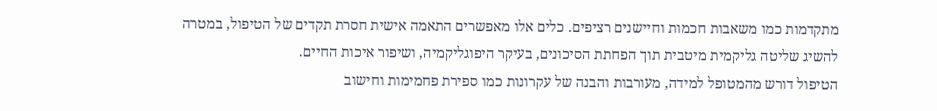מתקדמות כמו משאבות חכמות וחיישנים רציפים. כלים אלו מאפשרים התאמה אישית חסרת תקדים של הטיפול, במטרה להשיג שליטה גליקמית מיטבית תוך הפחתת הסיכונים, בעיקר היפוגליקמיה, ושיפור איכות החיים.
הטיפול דורש מהמטופל למידה, מעורבות והבנה של עקרונות כמו ספירת פחמימות וחישוב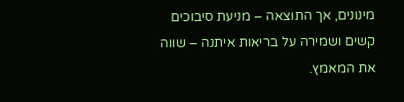מינונים, אך התוצאה – מניעת סיבוכים קשים ושמירה על בריאות איתנה – שווה את המאמץ.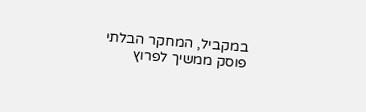במקביל, המחקר הבלתי פוסק ממשיך לפרוץ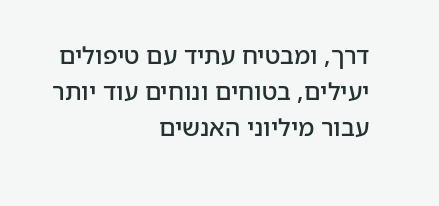דרך, ומבטיח עתיד עם טיפולים יעילים, בטוחים ונוחים עוד יותר עבור מיליוני האנשים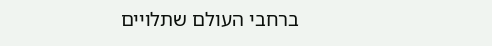ברחבי העולם שתלויים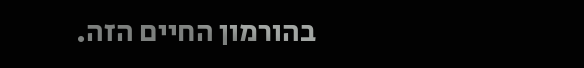בהורמון החיים הזה.